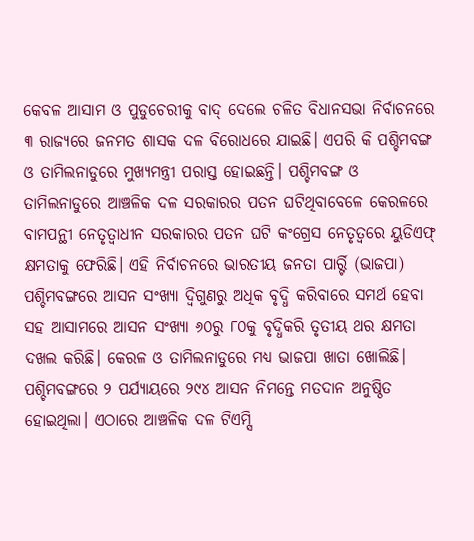କେବଳ ଆସାମ ଓ ପୁଡୁଚେରୀକୁ ବାଦ୍ ଦେଲେ ଚଳିତ ବିଧାନସଭା ନିର୍ବାଚନରେ ୩ ରାଜ୍ୟରେ ଜନମତ ଶାସକ ଦଳ ବିରୋଧରେ ଯାଇଛି। ଏପରି କି ପଶ୍ଚିମବଙ୍ଗ ଓ ତାମିଲନାଡୁରେ ମୁଖ୍ୟମନ୍ତ୍ରୀ ପରାସ୍ତ ହୋଇଛନ୍ତି। ପଶ୍ଚିମବଙ୍ଗ ଓ ତାମିଲନାଡୁରେ ଆଞ୍ଚଳିକ ଦଳ ସରକାରର ପତନ ଘଟିଥିବାବେଳେ କେରଳରେ ବାମପନ୍ଥୀ ନେତୃତ୍ୱାଧୀନ ସରକାରର ପତନ ଘଟି କଂଗ୍ରେସ ନେତୃତ୍ୱରେ ୟୁଡିଏଫ୍ କ୍ଷମତାକୁ ଫେରିଛି। ଏହି ନିର୍ବାଚନରେ ଭାରତୀୟ ଜନତା ପାର୍ର୍ଟି (ଭାଜପା) ପଶ୍ଚିମବଙ୍ଗରେ ଆସନ ସଂଖ୍ୟା ଦ୍ୱିଗୁଣରୁ ଅଧିକ ବୃଦ୍ଧି କରିବାରେ ସମର୍ଥ ହେବା ସହ ଆସାମରେ ଆସନ ସଂଖ୍ୟା ୬୦ରୁ ୮୦କୁ ବୃଦ୍ଧିକରି ତୃତୀୟ ଥର କ୍ଷମତା ଦଖଲ କରିଛି। କେରଳ ଓ ତାମିଲନାଡୁରେ ମଧ୍ୟ ଭାଜପା ଖାତା ଖୋଲିଛି।
ପଶ୍ଚିମବଙ୍ଗରେ ୨ ପର୍ଯ୍ୟାୟରେ ୨୯୪ ଆସନ ନିମନ୍ତେ ମତଦାନ ଅନୁଷ୍ଠିତ ହୋଇଥିଲା। ଏଠାରେ ଆଞ୍ଚଳିକ ଦଳ ଟିଏମ୍ସି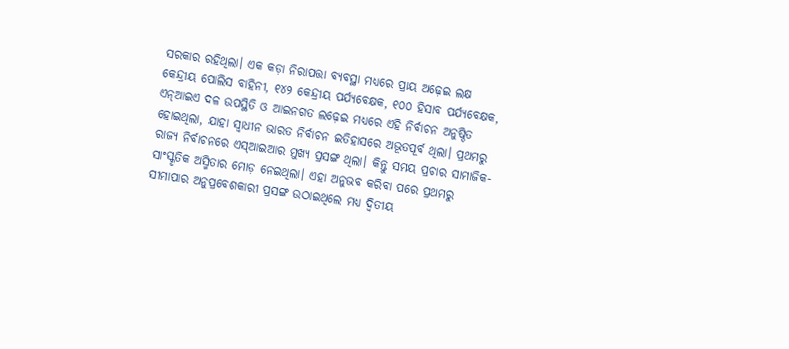ସରକାର ରହିଥିଲା। ଏକ କଡ଼ା ନିରାପତ୍ତା ବ୍ୟବସ୍ଥା ମଧ୍ୟରେ ପ୍ରାୟ ଅଢ଼େଇ ଲକ୍ଷ କେନ୍ଦ୍ରୀୟ ପୋଲିସ ବାହିନୀ, ୧୪୨ କେନ୍ଦ୍ରୀୟ ପର୍ଯ୍ୟବେକ୍ଷକ, ୧୦୦ ହିସାବ ପର୍ଯ୍ୟବେକ୍ଷକ, ଏନ୍ଆଇଏ ଦଳ ଉପସ୍ଥିତି ଓ ଆଇନଗତ ଲଢ଼େଇ ମଧ୍ୟରେ ଏହି ନିର୍ବାଚନ ଅନୁଷ୍ଠିତ ହୋଇଥିଲା, ଯାହା ସ୍ବାଧୀନ ଭାରତ ନିର୍ବାଚନ ଇତିହାସରେ ଅଭୂତପୂର୍ବ ଥିଲା। ପ୍ରଥମରୁ ରାଜ୍ୟ ନିର୍ବାଚନରେ ଏସ୍ଆଇଆର ମୁଖ୍ୟ ପ୍ରସଙ୍ଗ ଥିଲା। କିନ୍ତୁ ସମୟ ପ୍ରଚାର ସାମାଜିକ- ସାଂସ୍କୃତିକ ଅସ୍ମିତାର ମୋଡ଼ ନେଇଥିଲା। ଏହା ଅନୁଭବ କରିବା ପରେ ପ୍ରଥମରୁ ସୀମାପାର ଅନୁପ୍ରବେଶକାରୀ ପ୍ରସଙ୍ଗ ଉଠାଇଥିଲେ ମଧ୍ୟ ଦ୍ୱିତୀୟ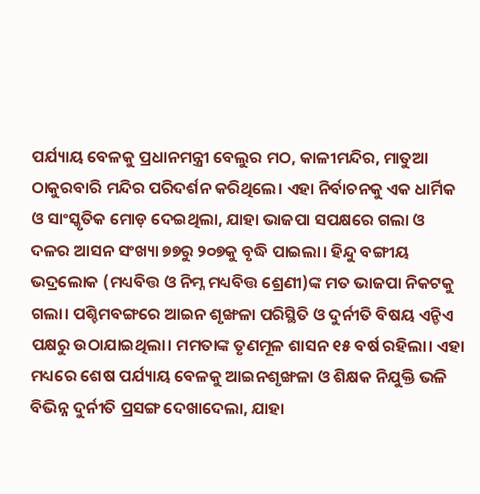ପର୍ଯ୍ୟାୟ ବେଳକୁ ପ୍ରଧାନମନ୍ତ୍ରୀ ବେଲୁର ମଠ, କାଳୀମନ୍ଦିର, ମାତୁଆ ଠାକୁରବାରି ମନ୍ଦିର ପରିଦର୍ଶନ କରିଥିଲେ। ଏହା ନିର୍ବାଚନକୁ ଏକ ଧାର୍ମିକ ଓ ସାଂସ୍କୃତିକ ମୋଡ଼ ଦେଇଥିଲା, ଯାହା ଭାଜପା ସପକ୍ଷରେ ଗଲା ଓ ଦଳର ଆସନ ସଂଖ୍ୟା ୭୭ରୁ ୨୦୭କୁ ବୃଦ୍ଧି ପାଇଲା। ହିନ୍ଦୁ ବଙ୍ଗୀୟ ଭଦ୍ରଲୋକ (ମଧ୍ୟବିତ୍ତ ଓ ନିମ୍ନ ମଧ୍ୟବିତ୍ତ ଶ୍ରେଣୀ)ଙ୍କ ମତ ଭାଜପା ନିକଟକୁ ଗଲା। ପଶ୍ଚିମବଙ୍ଗରେ ଆଇନ ଶୃଙ୍ଖଳା ପରିସ୍ଥିତି ଓ ଦୁର୍ନୀତି ବିଷୟ ଏନ୍ଡିଏ ପକ୍ଷରୁ ଉଠାଯାଇଥିଲା। ମମତାଙ୍କ ତୃଣମୂଳ ଶାସନ ୧୫ ବର୍ଷ ରହିଲା। ଏହା ମଧ୍ୟରେ ଶେଷ ପର୍ଯ୍ୟାୟ ବେଳକୁ ଆଇନଶୃଙ୍ଖଳା ଓ ଶିକ୍ଷକ ନିଯୁକ୍ତି ଭଳି ବିଭିନ୍ନ ଦୁର୍ନୀତି ପ୍ରସଙ୍ଗ ଦେଖାଦେଲା, ଯାହା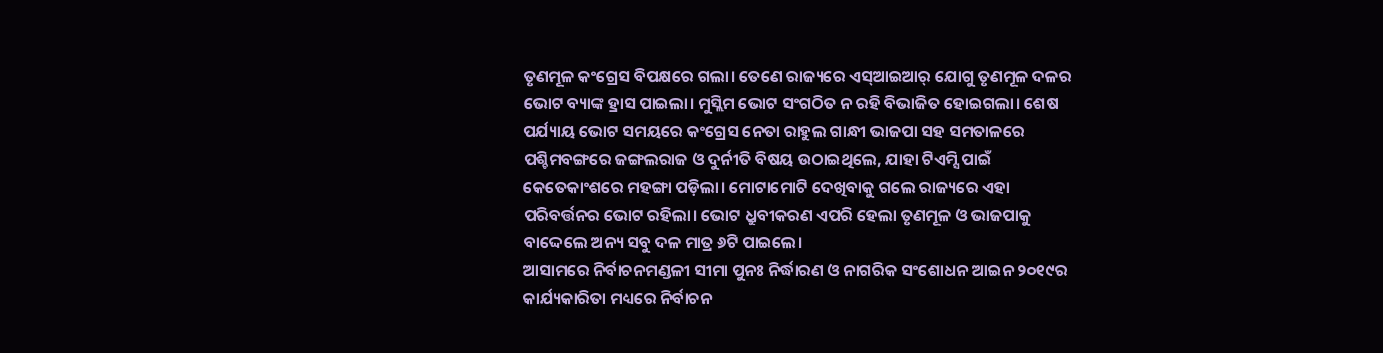ତୃଣମୂଳ କଂଗ୍ରେସ ବିପକ୍ଷରେ ଗଲା। ତେଣେ ରାଜ୍ୟରେ ଏସ୍ଆଇଆର୍ ଯୋଗୁ ତୃଣମୂଳ ଦଳର ଭୋଟ ବ୍ୟାଙ୍କ ହ୍ରାସ ପାଇଲା। ମୁସ୍ଲିମ ଭୋଟ ସଂଗଠିତ ନ ରହି ବିଭାଜିତ ହୋଇଗଲା। ଶେଷ ପର୍ଯ୍ୟାୟ ଭୋଟ ସମୟରେ କଂଗ୍ରେସ ନେତା ରାହୁଲ ଗାନ୍ଧୀ ଭାଜପା ସହ ସମତାଳରେ ପଶ୍ଚିମବଙ୍ଗରେ ଜଙ୍ଗଲରାଜ ଓ ଦୁର୍ନୀତି ବିଷୟ ଉଠାଇଥିଲେ, ଯାହା ଟିଏମ୍ସି ପାଇଁ କେତେକାଂଶରେ ମହଙ୍ଗା ପଡ଼ିଲା। ମୋଟାମୋଟି ଦେଖିବାକୁ ଗଲେ ରାଜ୍ୟରେ ଏହା ପରିବର୍ତ୍ତନର ଭୋଟ ରହିଲା। ଭୋଟ ଧ୍ରୁବୀକରଣ ଏପରି ହେଲା ତୃଣମୂଳ ଓ ଭାଜପାକୁ ବାଦ୍ଦେଲେ ଅନ୍ୟ ସବୁ ଦଳ ମାତ୍ର ୬ଟି ପାଇଲେ।
ଆସାମରେ ନିର୍ବାଚନମଣ୍ଡଳୀ ସୀମା ପୁନଃ ନିର୍ଦ୍ଧାରଣ ଓ ନାଗରିକ ସଂଶୋଧନ ଆଇନ ୨୦୧୯ର କାର୍ଯ୍ୟକାରିତା ମଧ୍ୟରେ ନିର୍ବାଚନ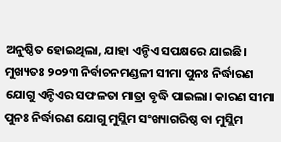ଅନୁଷ୍ଠିତ ହୋଇଥିଲା, ଯାହା ଏନ୍ଡିଏ ସପକ୍ଷରେ ଯାଇଛି। ମୁଖ୍ୟତଃ ୨୦୨୩ ନିର୍ବାଚନମଣ୍ଡଳୀ ସୀମା ପୁନଃ ନିର୍ଦ୍ଧାରଣ ଯୋଗୁ ଏନ୍ଡିଏର ସଫଳତା ମାତ୍ରା ବୃଦ୍ଧି ପାଇଲା। କାରଣ ସୀମା ପୁନଃ ନିର୍ଦ୍ଧାରଣ ଯୋଗୁ ମୁସ୍ଲିମ ସଂଖ୍ୟାଗରିଷ୍ଠ ବା ମୁସ୍ଲିମ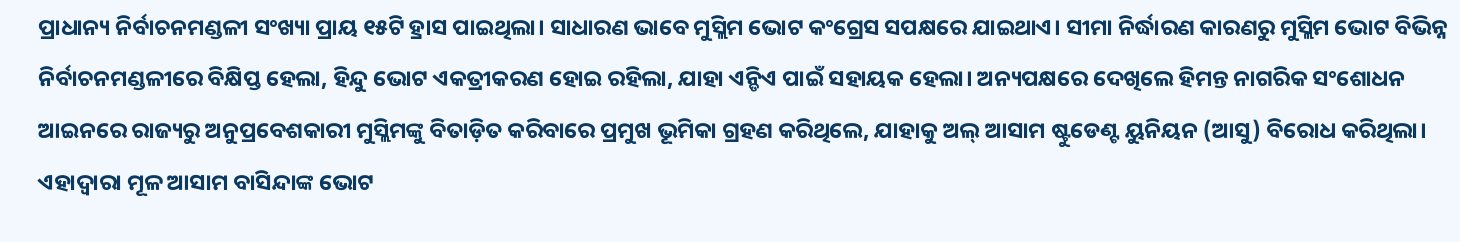ପ୍ରାଧାନ୍ୟ ନିର୍ବାଚନମଣ୍ଡଳୀ ସଂଖ୍ୟା ପ୍ରାୟ ୧୫ଟି ହ୍ରାସ ପାଇଥିଲା। ସାଧାରଣ ଭାବେ ମୁସ୍ଲିମ ଭୋଟ କଂଗ୍ରେସ ସପକ୍ଷରେ ଯାଇଥାଏ। ସୀମା ନିର୍ଦ୍ଧାରଣ କାରଣରୁ ମୁସ୍ଲିମ ଭୋଟ ବିଭିନ୍ନ ନିର୍ବାଚନମଣ୍ଡଳୀରେ ବିକ୍ଷିପ୍ତ ହେଲା, ହିନ୍ଦୁ ଭୋଟ ଏକତ୍ରୀକରଣ ହୋଇ ରହିଲା, ଯାହା ଏନ୍ଡିଏ ପାଇଁ ସହାୟକ ହେଲା। ଅନ୍ୟପକ୍ଷରେ ଦେଖିଲେ ହିମନ୍ତ ନାଗରିକ ସଂଶୋଧନ ଆଇନରେ ରାଜ୍ୟରୁ ଅନୁପ୍ରବେଶକାରୀ ମୁସ୍ଲିମଙ୍କୁ ବିତାଡ଼ିତ କରିବାରେ ପ୍ରମୁଖ ଭୂମିକା ଗ୍ରହଣ କରିଥିଲେ, ଯାହାକୁ ଅଲ୍ ଆସାମ ଷ୍ଟୁଡେଣ୍ଟ ୟୁନିୟନ (ଆସୁ) ବିରୋଧ କରିଥିଲା। ଏହାଦ୍ୱାରା ମୂଳ ଆସାମ ବାସିନ୍ଦାଙ୍କ ଭୋଟ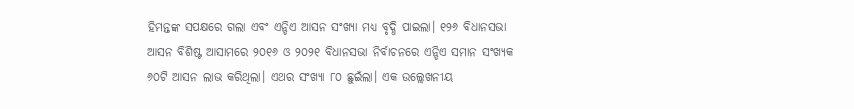ହିମନ୍ତଙ୍କ ସପକ୍ଷରେ ଗଲା ଏବଂ ଏନ୍ଡିଏ ଆସନ ସଂଖ୍ୟା ମଧ୍ୟ ବୃଦ୍ଧି ପାଇଲା। ୧୨୬ ବିଧାନସଭା ଆସନ ବିଶିଷ୍ଟ ଆସାମରେ ୨୦୧୬ ଓ ୨୦୨୧ ବିଧାନସଭା ନିର୍ବାଚନରେ ଏନ୍ଡିଏ ସମାନ ସଂଖ୍ୟକ ୬୦ଟି ଆସନ ଲାଭ କରିଥିଲା। ଏଥର ସଂଖ୍ୟା ୮୦ ଛୁଇଁଲା। ଏକ ଉଲ୍ଲେଖନୀୟ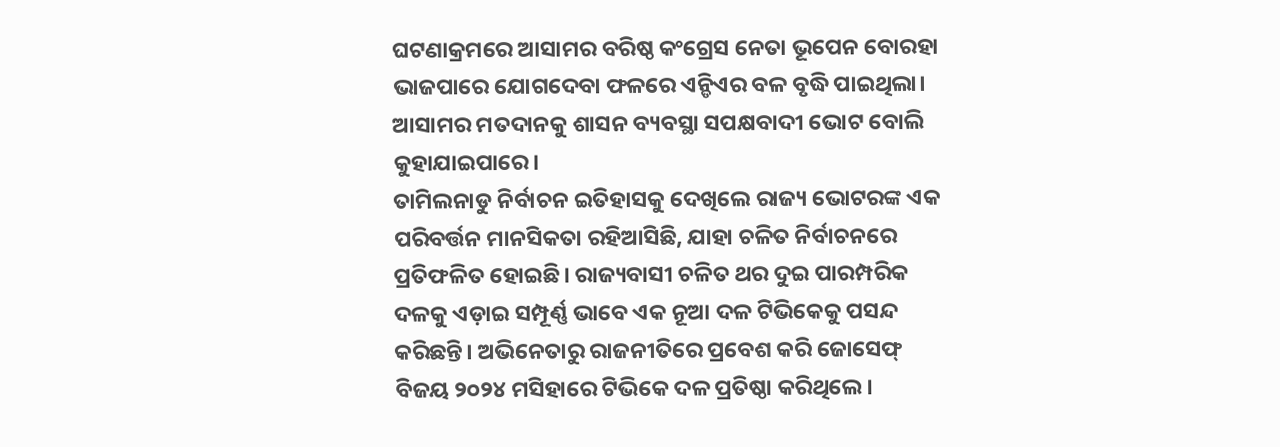ଘଟଣାକ୍ରମରେ ଆସାମର ବରିଷ୍ଠ କଂଗ୍ରେସ ନେତା ଭୂପେନ ବୋରହା ଭାଜପାରେ ଯୋଗଦେବା ଫଳରେ ଏନ୍ଡିଏର ବଳ ବୃଦ୍ଧି ପାଇଥିଲା। ଆସାମର ମତଦାନକୁ ଶାସନ ବ୍ୟବସ୍ଥା ସପକ୍ଷବାଦୀ ଭୋଟ ବୋଲି କୁହାଯାଇପାରେ।
ତାମିଲନାଡୁ ନିର୍ବାଚନ ଇତିହାସକୁ ଦେଖିଲେ ରାଜ୍ୟ ଭୋଟରଙ୍କ ଏକ ପରିବର୍ତ୍ତନ ମାନସିକତା ରହିଆସିଛି, ଯାହା ଚଳିତ ନିର୍ବାଚନରେ ପ୍ରତିଫଳିତ ହୋଇଛି। ରାଜ୍ୟବାସୀ ଚଳିତ ଥର ଦୁଇ ପାରମ୍ପରିକ ଦଳକୁ ଏଡ଼ାଇ ସମ୍ପୂର୍ଣ୍ଣ ଭାବେ ଏକ ନୂଆ ଦଳ ଟିଭିକେକୁ ପସନ୍ଦ କରିଛନ୍ତି। ଅଭିନେତାରୁ ରାଜନୀତିରେ ପ୍ରବେଶ କରି ଜୋସେଫ୍ ବିଜୟ ୨୦୨୪ ମସିହାରେ ଟିଭିକେ ଦଳ ପ୍ରତିଷ୍ଠା କରିଥିଲେ।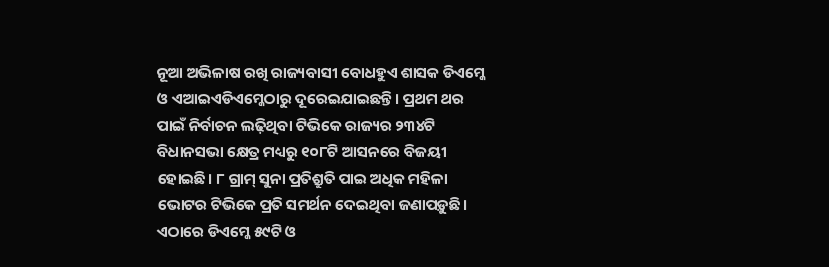ନୂଆ ଅଭିଳାଷ ରଖି ରାଜ୍ୟବାସୀ ବୋଧହୁଏ ଶାସକ ଡିଏମ୍କେ ଓ ଏଆଇଏଡିଏମ୍କେଠାରୁ ଦୂରେଇଯାଇଛନ୍ତି। ପ୍ରଥମ ଥର ପାଇଁ ନିର୍ବାଚନ ଲଢ଼ିଥିବା ଟିଭିକେ ରାଜ୍ୟର ୨୩୪ଟି ବିଧାନସଭା କ୍ଷେତ୍ର ମଧ୍ୟରୁ ୧୦୮ଟି ଆସନରେ ବିଜୟୀ ହୋଇଛି। ୮ ଗ୍ରାମ୍ ସୁନା ପ୍ରତିଶ୍ରୁତି ପାଇ ଅଧିକ ମହିଳା ଭୋଟର ଟିଭିକେ ପ୍ରତି ସମର୍ଥନ ଦେଇଥିବା ଜଣାପଡ଼ୁଛି। ଏଠାରେ ଡିଏମ୍କେ ୫୯ଟି ଓ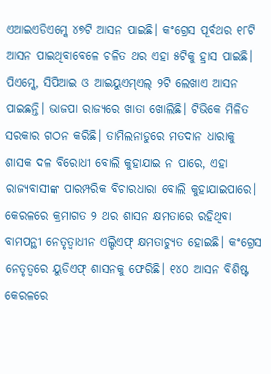ଏଆଇଏଡିଏମ୍କେ ୪୭ଟି ଆସନ ପାଇଛି। କଂଗ୍ରେସ ପୂର୍ବଥର ୧୮ଟି ଆସନ ପାଇଥିବାବେଳେ ଚଳିତ ଥର ଏହା ୫ଟିକୁ ହ୍ରାସ ପାଇଛି। ପିଏମ୍କେ, ସିପିଆଇ ଓ ଆଇୟୁଏମ୍ଏଲ୍ ୨ଟି ଲେଖାଏ ଆସନ ପାଇଛନ୍ତି। ଭାଜପା ରାଜ୍ୟରେ ଖାତା ଖୋଲିଛି। ଟିଭିକେ ମିଳିତ ସରକାର ଗଠନ କରିଛି। ତାମିଲନାଡୁରେ ମତଦାନ ଧାରାକୁ ଶାସକ ଦଳ ବିରୋଧୀ ବୋଲି କୁହାଯାଇ ନ ପାରେ, ଏହା ରାଜ୍ୟବାସୀଙ୍କ ପାରମ୍ପରିକ ବିଚାରଧାରା ବୋଲି କୁହାଯାଇପାରେ।
କେରଳରେ କ୍ରମାଗତ ୨ ଥର ଶାସନ କ୍ଷମତାରେ ରହିଥିବା ବାମପନ୍ଥୀ ନେତୃତ୍ୱାଧୀନ ଏଲ୍ଡିଏଫ୍ କ୍ଷମତାଚ୍ୟୁତ ହୋଇଛି। କଂଗ୍ରେସ ନେତୃତ୍ୱରେ ୟୁଡିଏଫ୍ ଶାସନକୁ ଫେରିଛି। ୧୪୦ ଆସନ ବିଶିଷ୍ଟ କେରଳରେ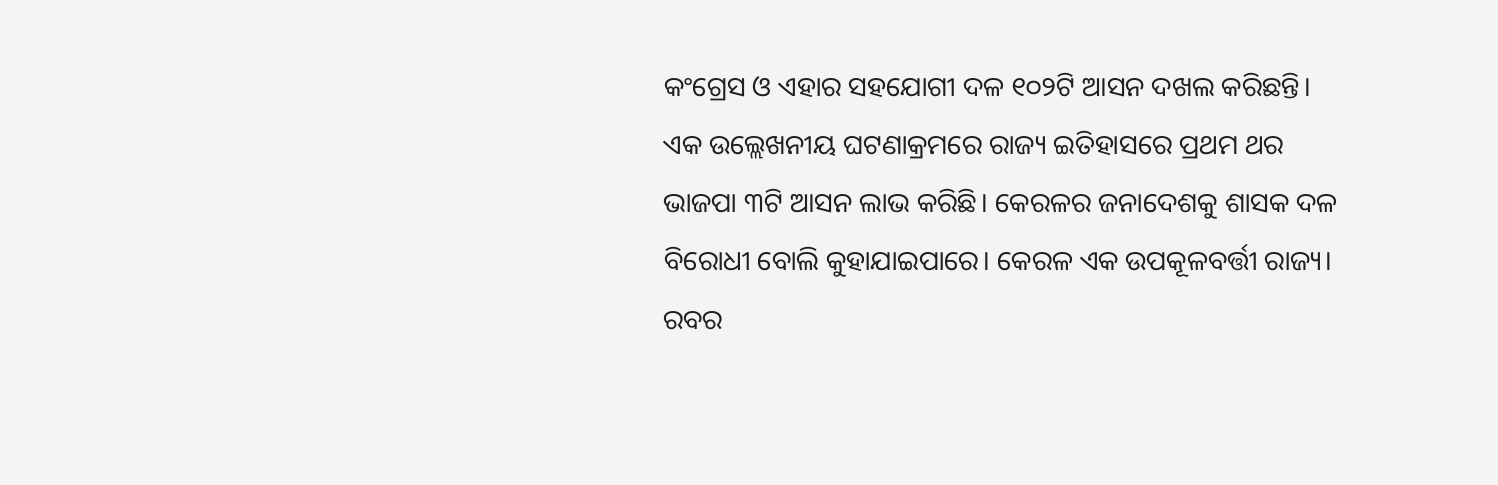କଂଗ୍ରେସ ଓ ଏହାର ସହଯୋଗୀ ଦଳ ୧୦୨ଟି ଆସନ ଦଖଲ କରିଛନ୍ତି। ଏକ ଉଲ୍ଲେଖନୀୟ ଘଟଣାକ୍ରମରେ ରାଜ୍ୟ ଇତିହାସରେ ପ୍ରଥମ ଥର ଭାଜପା ୩ଟି ଆସନ ଲାଭ କରିଛି। କେରଳର ଜନାଦେଶକୁ ଶାସକ ଦଳ ବିରୋଧୀ ବୋଲି କୁହାଯାଇପାରେ। କେରଳ ଏକ ଉପକୂଳବର୍ତ୍ତୀ ରାଜ୍ୟ। ରବର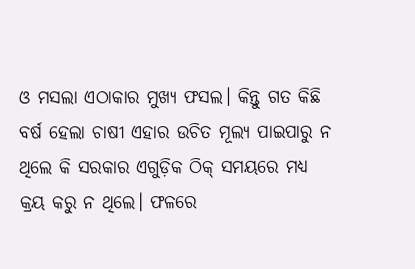ଓ ମସଲା ଏଠାକାର ମୁଖ୍ୟ ଫସଲ। କିନ୍ତୁ ଗତ କିଛି ବର୍ଷ ହେଲା ଚାଷୀ ଏହାର ଉଚିତ ମୂଲ୍ୟ ପାଇପାରୁ ନ ଥିଲେ କି ସରକାର ଏଗୁଡ଼ିକ ଠିକ୍ ସମୟରେ ମଧ୍ୟ କ୍ରୟ କରୁ ନ ଥିଲେ। ଫଳରେ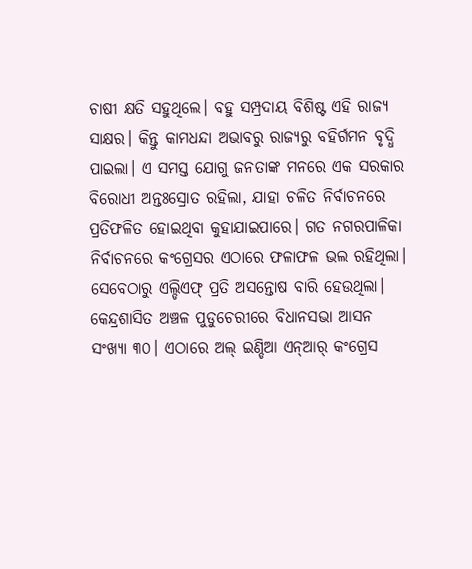ଚାଷୀ କ୍ଷତି ସହୁଥିଲେ। ବହୁ ସମ୍ପ୍ରଦାୟ ବିଶିଷ୍ଟ ଏହି ରାଜ୍ୟ ସାକ୍ଷର। କିନ୍ତୁ କାମଧନ୍ଦା ଅଭାବରୁ ରାଜ୍ୟରୁ ବହିର୍ଗମନ ବୃଦ୍ଧି ପାଇଲା। ଏ ସମସ୍ତ ଯୋଗୁ ଜନତାଙ୍କ ମନରେ ଏକ ସରକାର ବିରୋଧୀ ଅନ୍ତଃସ୍ରୋତ ରହିଲା, ଯାହା ଚଳିତ ନିର୍ବାଚନରେ ପ୍ରତିଫଳିତ ହୋଇଥିବା କୁହାଯାଇପାରେ। ଗତ ନଗରପାଳିକା ନିର୍ବାଚନରେ କଂଗ୍ରେସର ଏଠାରେ ଫଳାଫଳ ଭଲ ରହିଥିଲା। ସେବେଠାରୁ ଏଲ୍ଡିଏଫ୍ ପ୍ରତି ଅସନ୍ତୋଷ ବାରି ହେଉଥିଲା। କେନ୍ଦ୍ରଶାସିତ ଅଞ୍ଚଳ ପୁଡୁଚେରୀରେ ବିଧାନସଭା ଆସନ ସଂଖ୍ୟା ୩୦। ଏଠାରେ ଅଲ୍ ଇଣ୍ଡିଆ ଏନ୍ଆର୍ କଂଗ୍ରେସ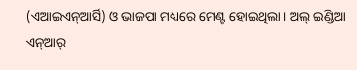(ଏଆଇଏନ୍ଆର୍ସି) ଓ ଭାଜପା ମଧ୍ୟରେ ମେଣ୍ଟ ହୋଇଥିଲା। ଅଲ୍ ଇଣ୍ଡିଆ ଏନ୍ଆର୍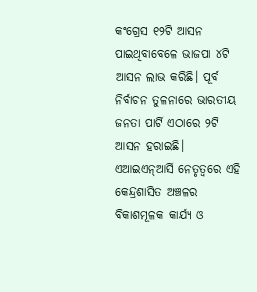କଂଗ୍ରେସ ୧୨ଟି ଆସନ ପାଇଥିବାବେଳେ ଭାଜପା ୪ଟି ଆସନ ଲାଭ କରିଛି। ପୂର୍ବ ନିର୍ବାଚନ ତୁଳନାରେ ଭାରତୀୟ ଜନତା ପାର୍ଟି ଏଠାରେ ୨ଟି ଆସନ ହରାଇଛି। ଏଆଇଏନ୍ଆର୍ସି ନେତୃତ୍ୱରେ ଏହି କେନ୍ଦ୍ରଶାସିତ ଅଞ୍ଚଳର ବିକାଶମୂଳକ କାର୍ଯ୍ୟ ଓ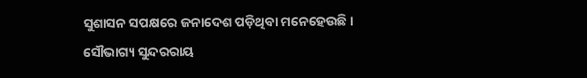ସୁଶାସନ ସପକ୍ଷରେ ଜନାଦେଶ ପଡ଼ିଥିବା ମନେହେଉଛି।
ସୌଭାଗ୍ୟ ସୁନ୍ଦରରାୟ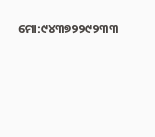ମୋ:୯୪୩୭୨୨୯୨୩୩